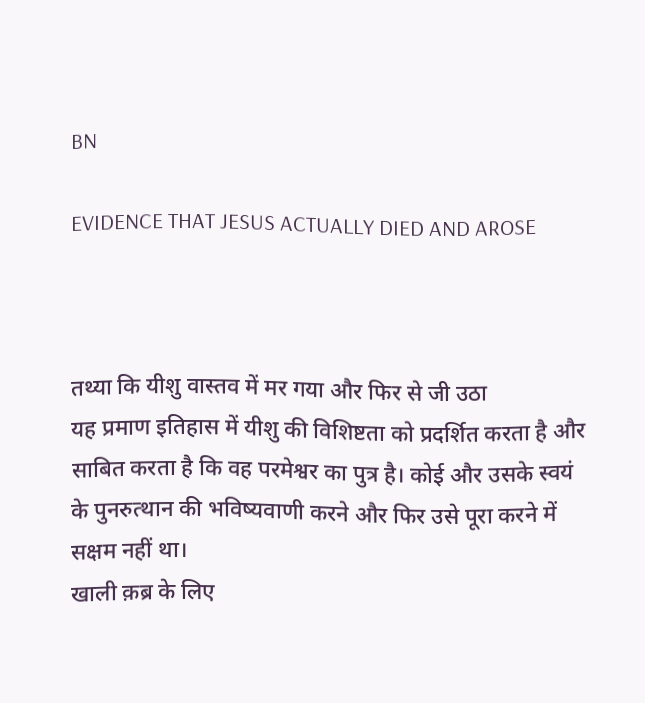BN

EVIDENCE THAT JESUS ACTUALLY DIED AND AROSE



तथ्या कि यीशु वास्तव में मर गया और फिर से जी उठा
यह प्रमाण इतिहास में यीशु की विशिष्टता को प्रदर्शित करता है और साबित करता है कि वह परमेश्वर का पुत्र है। कोई और उसके स्वयं के पुनरुत्थान की भविष्यवाणी करने और फिर उसे पूरा करने में सक्षम नहीं था।
खाली क़ब्र के लिए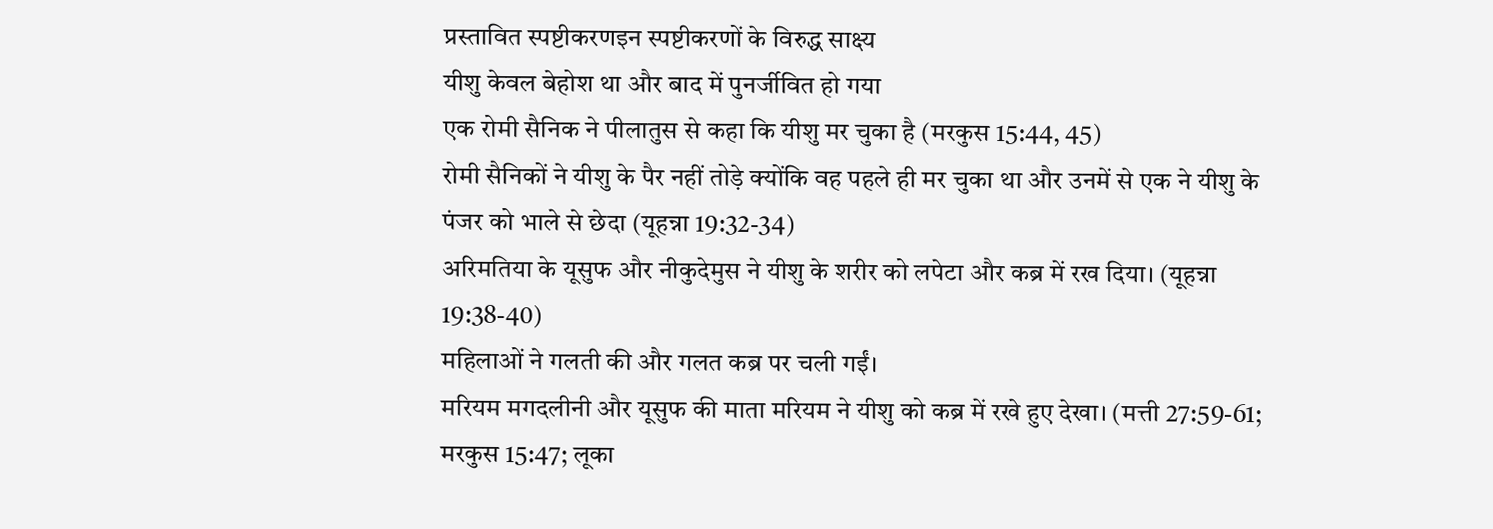प्रस्तावित स्पष्टीकरणइन स्पष्टीकरणों के विरुद्ध साक्ष्य
यीशु केवल बेहोश था और बाद में पुनर्जीवित हो गया
एक रोमी सैनिक ने पीलातुस से कहा कि यीशु मर चुका है (मरकुस 15:44, 45)
रोमी सैनिकों ने यीशु के पैर नहीं तोड़े क्योंकि वह पहले ही मर चुका था और उनमें से एक ने यीशु के पंजर को भाले से छेदा (यूहन्ना 19:32-34)
अरिमतिया के यूसुफ और नीकुदेमुस ने यीशु के शरीर को लपेटा और कब्र में रख दिया। (यूहन्ना 19:38-40)
महिलाओं ने गलती की और गलत कब्र पर चली गईं।
मरियम मगदलीनी और यूसुफ की माता मरियम ने यीशु को कब्र में रखे हुए देखा। (मत्ती 27:59-61; मरकुस 15:47; लूका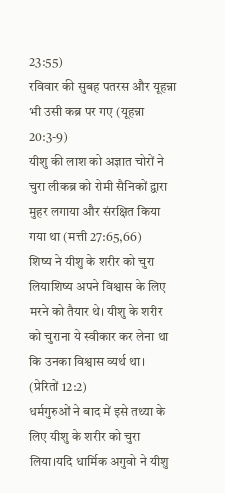23:55)
रविवार की सुबह पतरस और यूहन्ना भी उसी कब्र पर गए (यूहन्ना 20:3-9)
यीशु की लाश को अज्ञात चोरों ने चुरा लीकब्र को रोमी सैनिकों द्वारा मुहर लगाया और संरक्षित किया गया था (मत्ती 27:65,66)
शिष्य ने यीशु के शरीर को चुरा लियाशिष्य अपने विश्वास के लिए मरने को तैयार थे। यीशु के शरीर को चुराना ये स्वीकार कर लेना था कि उनका विश्वास व्यर्थ था। (प्रेरितों 12:2)
धर्मगुरुओं ने बाद में इसे तथ्या के लिए यीशु के शरीर को चुरा लिया।यदि धार्मिक अगुवो ने यीशु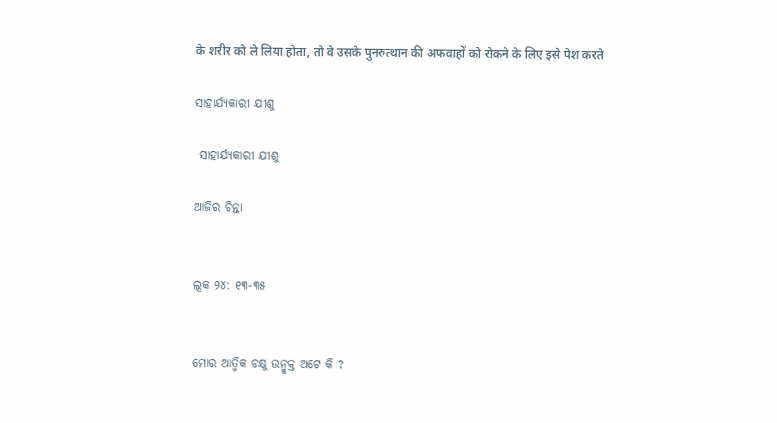के शरीर को ले लिया होता, तो वे उसके पुनरुत्थान की अफवाहों को रोकने के लिए इसे पेश करते

ସାହାର୍ଯ୍ୟକାରୀ ଯୀଶୁ

 ସାହାର୍ଯ୍ୟକାରୀ ଯୀଶୁ

ଆଜିର ଚିନ୍ତା


ଲୂକ ୨୪: ୧୩-୩୫


ମୋର ଆତ୍ମିକ ଚକ୍ଷୁ ଉନ୍ମୁକ୍ତ ଅଟେ କି ?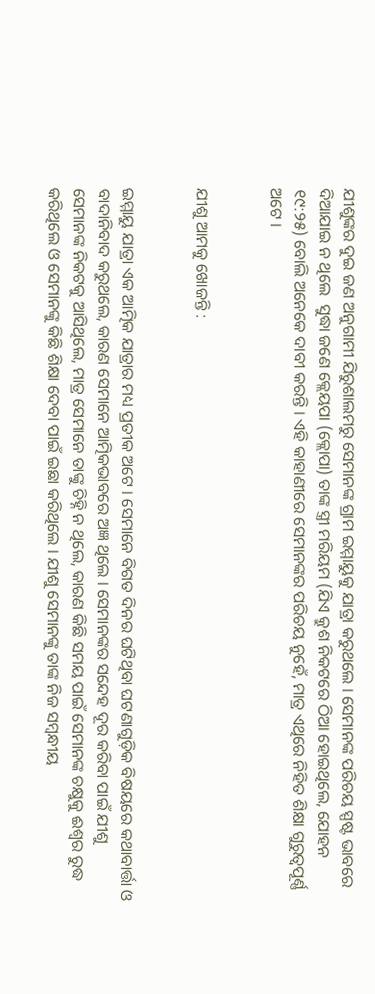ଯୀଶୁଙ୍କର ଦୁଇ ଜଣ ଅନୁଗାମୀ ଯିରୁଶାଲମରୁ ସେମାନଙ୍କ ଗ୍ରାମ ଇମ୍ମାୟୁକୁ ଯାତ୍ରା କରୁଥଲେ । ସେମାନଙ୍କ ପରିଚୟ ସ୍ପଷ୍ଟ ଭାବରେ ଦିଆଯାଇ ନ ଥିଲେ  ସୁଦ୍ଧା ଜଣେ କ୍ଲେୟପା (କ୍ଲୋପା) ତାଙ୍କ ସ୍ତ୍ରୀ ମରିୟମ (ଯିଏ କ୍ରୁଶ ନିକଟରେ ଠିଆ ହୋଇଥିଲେ, ଯୋହନ ୧୯:୨୫) ବୋଲି ଅନେକେ ଦାବୀ କରନ୍ତି । ଏହି କାହାଣୀରେ ସେମାନଙ୍କର ପରିଚୟ ନୁହେଁ, ମାତ୍ର ଏଥିରେ ନିହିତ ଶିକ୍ଷା ଗୁରୁତ୍ୱପୂର୍ଣ୍ଣ ଅଟେ ।


ଯୀଶୁ ଆମକୁ ଖୋଜନ୍ତି :


ଇମ୍ମାୟୁ ଯାତ୍ରା ଏକ ଆତ୍ମିକ ଯାତ୍ରାର ମଧ୍ୟ ପ୍ରତୀକ ଅଟେ । ସେମାନେ ବିଗତ ଦିନର ଘଟିଥିବା ଘଟଣାଗୁଡ଼ିକ ବିଷୟରେ କଥାବାର୍ତ୍ତା ଓ ବାଦାନିବାଦ କରୁଥଲେ, କାରଣ ସେମାନେ ଆତ୍ମିକଭାବରେ ଅଜ୍ଞ ଥିଲେ । ସେମାନଙ୍କର ସନ୍ଦେହ ଦୂର କରିବା ପାଇଁ ଯୀଶୁ ସେମାନଙ୍କ ନିକଟକୁ ଆସିଥିଲେ, ମାତ୍ର ସେମାନେ ତାଙ୍କୁ ଚିହ୍ନି ନ ଥିଲେ, କାରଣ କିଛି ସମୟ ପାଇଁ ସେମାନଙ୍କ ଚକ୍ଷୁକୁ ଈଶ୍ଵର ରୁଦ୍ଧ କରିଥିଲେ ଓ ସେମାନଙ୍କୁ କିଛି ଶିକ୍ଷା ଦେବା ପାଇଁ ଇଛା କରିଥିଲେ । ଯୀଶୁ ସେମାନଙ୍କୁ ତାଙ୍କ ନିଜ ସମ୍ବନ୍ଧୀୟ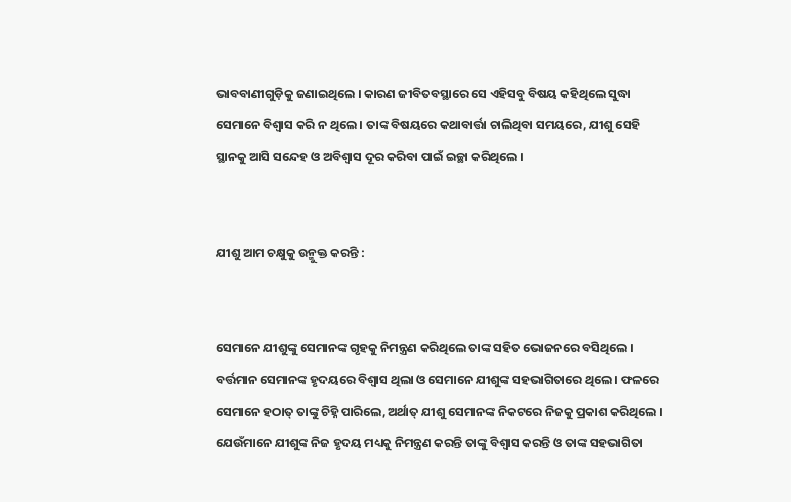ଭାବବାଣୀଗୁଡ଼ିକୁ ଜଣାଇଥିଲେ । କାରଣ ଜୀବିତବସ୍ଥାରେ ସେ ଏହିସବୁ ବିଷୟ କହିଥିଲେ ସୁଦ୍ଧା ସେମାନେ ବିଶ୍ଵାସ କରି ନ ଥିଲେ । ତାଙ୍କ ବିଷୟରେ କଥାବାର୍ତ୍ତା ଚାଲିଥିବା ସମୟରେ, ଯୀଶୁ ସେହି ସ୍ଥାନକୁ ଆସି ସନ୍ଦେହ ଓ ଅବିଶ୍ୱାସ ଦୂର କରିବା ପାଇଁ ଇଚ୍ଛା କରିଥିଲେ ।


ଯୀଶୁ ଆମ ଚକ୍ଷୁକୁ ଉନ୍ମୁକ୍ତ କରନ୍ତି :


ସେମାନେ ଯୀଶୁଙ୍କୁ ସେମାନଙ୍କ ଗୃହକୁ ନିମନ୍ତ୍ରଣ କରିଥିଲେ ତାଙ୍କ ସହିତ ଭୋଜନରେ ବସିଥିଲେ । ବର୍ତ୍ତମାନ ସେମାନଙ୍କ ହୃଦୟରେ ବିଶ୍ଵାସ ଥିଲା ଓ ସେମାନେ ଯୀଶୁଙ୍କ ସହଭାଗିତାରେ ଥିଲେ । ଫଳରେ ସେମାନେ ହଠାତ୍ ତାଙ୍କୁ ଚିହ୍ନି ପାରିଲେ, ଅର୍ଥାତ୍ ଯୀଶୁ ସେମାନଙ୍କ ନିକଟରେ ନିଜକୁ ପ୍ରକାଶ କରିଥିଲେ । ଯେଉଁମାନେ ଯୀଶୁଙ୍କ ନିଜ ହୃଦୟ ମଧ୍ୟକୁ ନିମନ୍ତ୍ରଣ କରନ୍ତି ତାଙ୍କୁ ବିଶ୍ଵାସ କରନ୍ତି ଓ ତାଙ୍କ ସହଭାଗିତା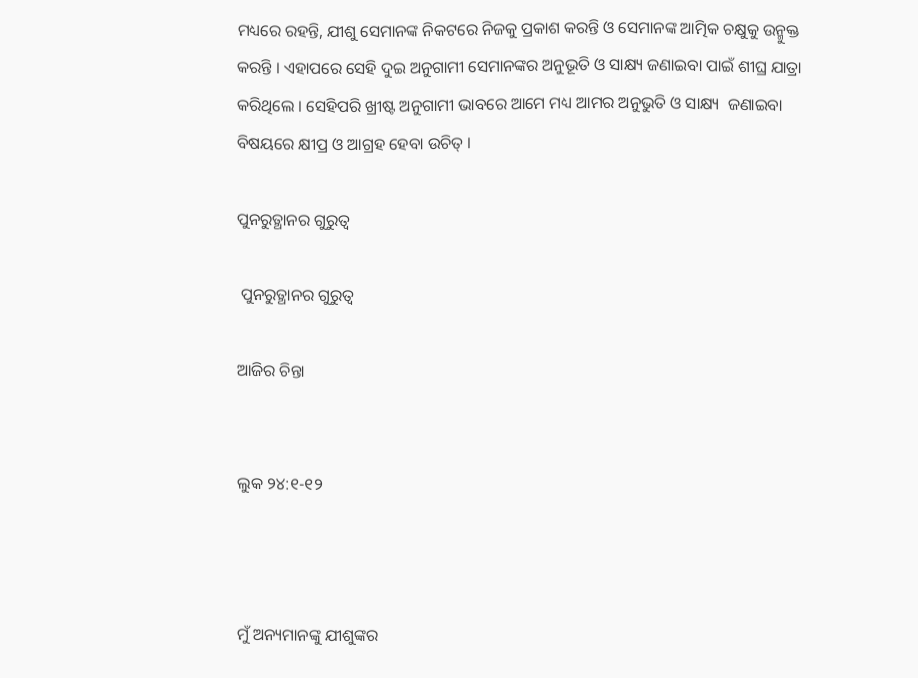ମଧ୍ୟରେ ରହନ୍ତି, ଯୀଶୁ ସେମାନଙ୍କ ନିକଟରେ ନିଜକୁ ପ୍ରକାଶ କରନ୍ତି ଓ ସେମାନଙ୍କ ଆତ୍ମିକ ଚକ୍ଷୁକୁ ଉନ୍ମୁକ୍ତ କରନ୍ତି । ଏହାପରେ ସେହି ଦୁଇ ଅନୁଗାମୀ ସେମାନଙ୍କର ଅନୁଭୂତି ଓ ସାକ୍ଷ୍ୟ ଜଣାଇବା ପାଇଁ ଶୀଘ୍ର ଯାତ୍ରା କରିଥିଲେ । ସେହିପରି ଖ୍ରୀଷ୍ଟ ଅନୁଗାମୀ ଭାବରେ ଆମେ ମଧ୍ୟ ଆମର ଅନୁଭୁତି ଓ ସାକ୍ଷ୍ୟ  ଜଣାଇବା ବିଷୟରେ କ୍ଷୀପ୍ର ଓ ଆଗ୍ରହ ହେବା ଉଚିତ୍ ।

ପୁନରୁତ୍ଥାନର ଗୁରୁତ୍ୱ

 ପୁନରୁତ୍ଥାନର ଗୁରୁତ୍ୱ

ଆଜିର ଚିନ୍ତା


ଲୁକ ୨୪:୧-୧୨



ମୁଁ ଅନ୍ୟମାନଙ୍କୁ ଯୀଶୁଙ୍କର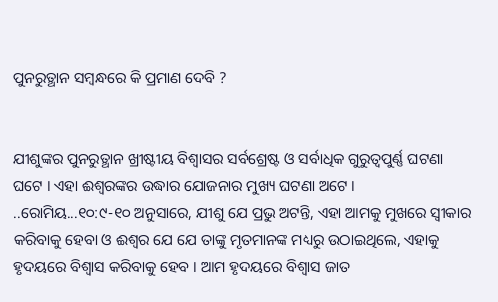ପୁନରୁତ୍ଥାନ ସମ୍ବନ୍ଧରେ କି ପ୍ରମାଣ ଦେବି ?


ଯୀଶୁଙ୍କର ପୁନରୁତ୍ଥାନ ଖ୍ରୀଷ୍ଟୀୟ ବିଶ୍ଵାସର ସର୍ବଶ୍ରେଷ୍ଟ ଓ ସର୍ବାଧିକ ଗୁରୁତ୍ୱପୁର୍ଣ୍ଣ ଘଟଣା ଘଟେ । ଏହା ଈଶ୍ଵରଙ୍କର ଉଦ୍ଧାର ଯୋଜନାର ମୁଖ୍ୟ ଘଟଣା ଅଟେ । ..ରୋମିୟ...୧୦:୯-୧୦ ଅନୁସାରେ, ଯୀଶୁ ଯେ ପ୍ରଭୁ ଅଟନ୍ତି, ଏହା ଆମକୁ ମୁଖରେ ସ୍ଵୀକାର କରିବାକୁ ହେବା ଓ ଈଶ୍ଵର ଯେ ଯେ ତାଙ୍କୁ ମୃତମାନଙ୍କ ମଧ୍ୟରୁ ଉଠାଇଥିଲେ, ଏହାକୁ ହୃଦୟରେ ବିଶ୍ଵାସ କରିବାକୁ ହେବ । ଆମ ହୃଦୟରେ ବିଶ୍ଵାସ ଜାତ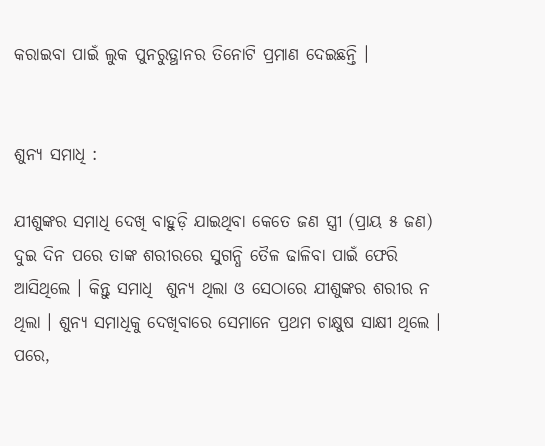କରାଇବା ପାଇଁ ଲୁକ ପୁନରୁତ୍ଥାନର ତିନୋଟି ପ୍ରମାଣ ଦେଇଛନ୍ତି ।


ଶୁନ୍ୟ ସମାଧି :

ଯୀଶୁଙ୍କର ସମାଧି ଦେଖି ବାହୁଡ଼ି ଯାଇଥିବା କେତେ ଜଣ ସ୍ତ୍ରୀ (ପ୍ରାୟ ୫ ଜଣ) ଦୁଇ ଦିନ ପରେ ତାଙ୍କ ଶରୀରରେ ସୁଗନ୍ଧି ତୈଳ ଢାଳିବା ପାଇଁ ଫେରି ଆସିଥିଲେ । କିନ୍ତୁ ସମାଧି  ଶୁନ୍ୟ ଥିଲା ଓ ସେଠାରେ ଯୀଶୁଙ୍କର ଶରୀର ନ ଥିଲା । ଶୁନ୍ୟ ସମାଧିକୁ ଦେଖିବାରେ ସେମାନେ ପ୍ରଥମ ଚାକ୍ଷୁଷ ସାକ୍ଷୀ ଥିଲେ । ପରେ,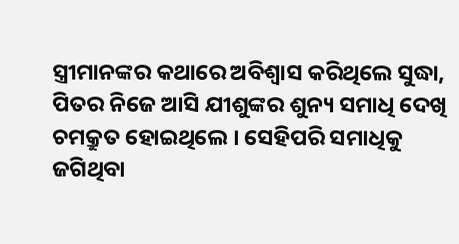ସ୍ତ୍ରୀମାନଙ୍କର କଥାରେ ଅବିଶ୍ବାସ କରିଥିଲେ ସୁଦ୍ଧା, ପିତର ନିଜେ ଆସି ଯୀଶୁଙ୍କର ଶୁନ୍ୟ ସମାଧି ଦେଖି ଚମକ୍ରୁତ ହୋଇଥିଲେ । ସେହିପରି ସମାଧିକୁ ଜଗିଥିବା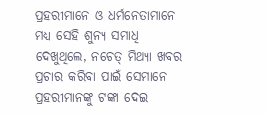ପ୍ରହରୀମାନେ ଓ ଧର୍ମନେତାମାନେ ମଧ୍ୟ ସେହି ଶୁନ୍ୟ ସମାଧି ଦେଖୁଥିଲେ, ନଚେତ୍ ମିଥ୍ୟା ଖବର ପ୍ରଚାର କରିବା ପାଇଁ ସେମାନେ ପ୍ରହରୀମାନଙ୍କୁ ଟଙ୍କା ଦେଇ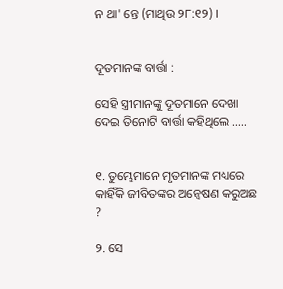ନ ଥା' ନ୍ତେ (ମାଥିଉ ୨୮:୧୨) ।


ଦୂତମାନଙ୍କ ବାର୍ତ୍ତା :

ସେହି ସ୍ତ୍ରୀମାନଙ୍କୁ ଦୂତମାନେ ଦେଖା ଦେଇ ତିନୋଟି ବାର୍ତ୍ତା କହିଥିଲେ …..


୧. ତୁମ୍ଭେମାନେ ମୃତମାନଙ୍କ ମଧ୍ୟରେ କାହିଁକି ଜୀବିତଙ୍କର ଅନ୍ଵେଷଣ କରୁଅଛ ?

୨. ସେ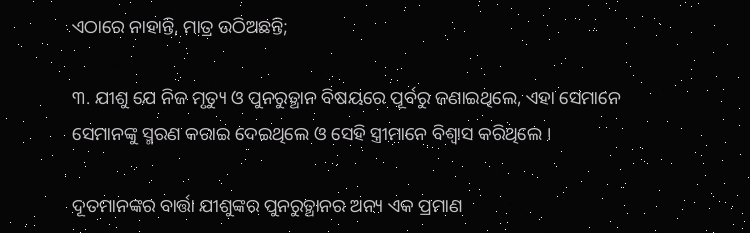ଏଠାରେ ନାହାନ୍ତି, ମାତ୍ର ଉଠିଅଛନ୍ତି;

୩. ଯୀଶୁ ଯେ ନିଜ ମୃତ୍ୟୁ ଓ ପୁନରୁତ୍ଥାନ ବିଷୟରେ ପୂର୍ବରୁ ଜଣାଇଥିଲେ, ଏହା ସେମାନେ ସେମାନଙ୍କୁ ସ୍ମରଣ କରାଇ ଦେଇଥିଲେ ଓ ସେହି ସ୍ତ୍ରୀମାନେ ବିଶ୍ଵାସ କରିଥିଲେ ।

ଦୂତମାନଙ୍କର ବାର୍ତ୍ତା ଯୀଶୁଙ୍କର ପୁନରୁତ୍ଥାନର ଅନ୍ୟ ଏକ ପ୍ରମାଣ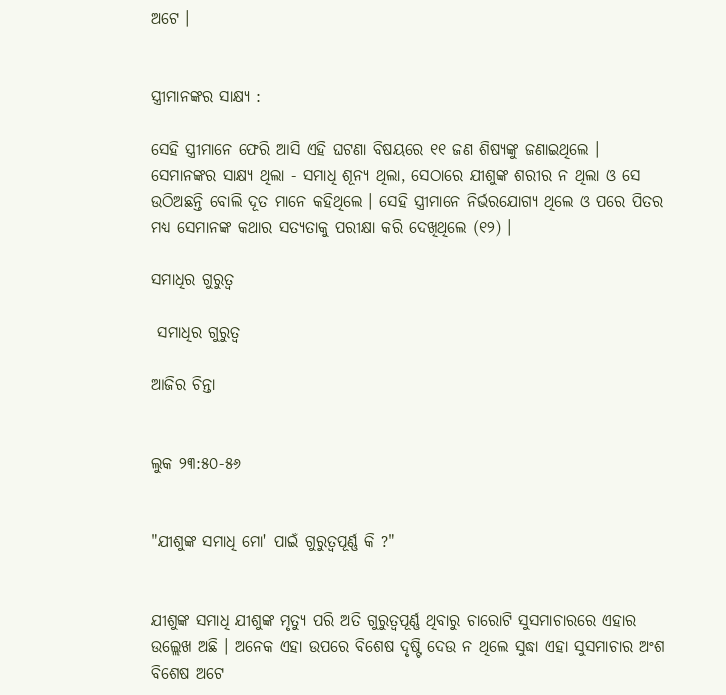ଅଟେ ।


ସ୍ତ୍ରୀମାନଙ୍କର ସାକ୍ଷ୍ୟ :

ସେହି ସ୍ତ୍ରୀମାନେ ଫେରି ଆସି ଏହି ଘଟଣା ବିଷୟରେ ୧୧ ଜଣ ଶିଷ୍ୟଙ୍କୁ ଜଣାଇଥିଲେ । ସେମାନଙ୍କର ସାକ୍ଷ୍ୟ ଥିଲା - ସମାଧି ଶୂନ୍ୟ ଥିଲା, ସେଠାରେ ଯୀଶୁଙ୍କ ଶରୀର ନ ଥିଲା ଓ ସେ ଉଠିଅଛନ୍ତି ବୋଲି ଦୂତ ମାନେ କହିଥିଲେ । ସେହି ସ୍ତ୍ରୀମାନେ ନିର୍ଭରଯୋଗ୍ୟ ଥିଲେ ଓ ପରେ ପିତର ମଧ୍ୟ ସେମାନଙ୍କ କଥାର ସତ୍ୟତାକୁ ପରୀକ୍ଷା କରି ଦେଖିଥିଲେ (୧୨) ।

ସମାଧିର ଗୁରୁତ୍ୱ

 ସମାଧିର ଗୁରୁତ୍ୱ

ଆଜିର ଚିନ୍ତା


ଲୁକ ୨୩:୫୦-୫୬


"ଯୀଶୁଙ୍କ ସମାଧି ମୋ' ପାଇଁ ଗୁରୁତ୍ୱପୂର୍ଣ୍ଣ କି ?"


ଯୀଶୁଙ୍କ ସମାଧି ଯୀଶୁଙ୍କ ମୃତ୍ୟୁ ପରି ଅତି ଗୁରୁତ୍ୱପୂର୍ଣ୍ଣ ଥିବାରୁ ଚାରୋଟି ସୁସମାଚାରରେ ଏହାର ଉଲ୍ଲେଖ ଅଛି । ଅନେକ ଏହା ଉପରେ ବିଶେଷ ଦୃଷ୍ଟି ଦେଉ ନ ଥିଲେ ସୁଦ୍ଧା ଏହା ସୁସମାଚାର ଅଂଶ ବିଶେଷ ଅଟେ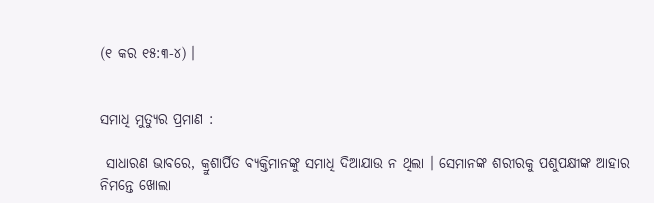(୧ କର ୧୫:୩-୪) ।


ସମାଧି ମୁତ୍ୟୁର ପ୍ରମାଣ :

 ସାଧାରଣ ଭାବରେ, କ୍ରୁଶାର୍ପିତ ବ୍ୟକ୍ତିମାନଙ୍କୁ ସମାଧି ଦିଆଯାଉ ନ ଥିଲା । ସେମାନଙ୍କ ଶରୀରକୁ ପଶୁପକ୍ଷୀଙ୍କ ଆହାର ନିମନ୍ତେ ଖୋଲା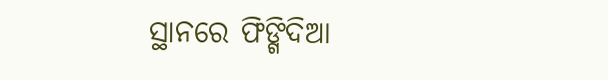ସ୍ଥାନରେ ଫିଙ୍ଗିଦିଆ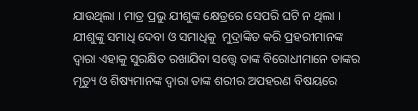ଯାଉଥିଲା । ମାତ୍ର ପ୍ରଭୁ ଯୀଶୁଙ୍କ କ୍ଷେତ୍ରରେ ସେପରି ଘଟି ନ ଥିଲା । ଯୀଶୁଙ୍କୁ ସମାଧି ଦେବା ଓ ସମାଧିକୁ  ମୁଦ୍ରାଙ୍କିତ କରି ପ୍ରହରୀମାନଙ୍କ ଦ୍ଵାରା ଏହାକୁ ସୁରକ୍ଷିତ ରଖାଯିବା ସତ୍ତ୍ବେ ତାଙ୍କ ବିରୋଧୀମାନେ ତାଙ୍କର ମୃତ୍ୟୁ ଓ ଶିଷ୍ୟମାନଙ୍କ ଦ୍ଵାରା ତାଙ୍କ ଶରୀର ଅପହରଣ ବିଷୟରେ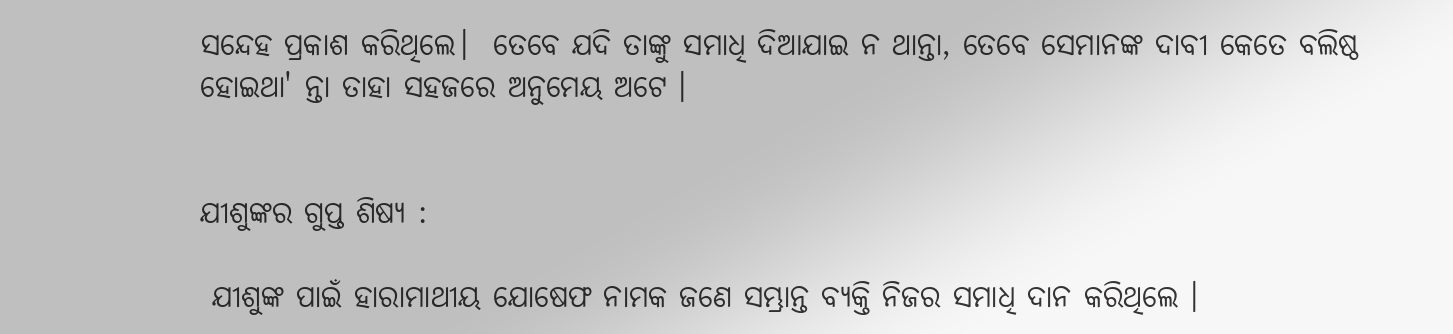ସନ୍ଦେହ ପ୍ରକାଶ କରିଥିଲେ।  ତେବେ ଯଦି ତାଙ୍କୁ ସମାଧି ଦିଆଯାଇ ନ ଥାନ୍ତା, ତେବେ ସେମାନଙ୍କ ଦାବୀ କେତେ ବଲିଷ୍ଠ ହୋଇଥା' ନ୍ତା ତାହା ସହଜରେ ଅନୁମେୟ ଅଟେ ।


ଯୀଶୁଙ୍କର ଗୁପ୍ତ ଶିଷ୍ୟ :

 ଯୀଶୁଙ୍କ ପାଇଁ ହାରାମାଥୀୟ ଯୋଷେଫ ନାମକ ଜଣେ ସମ୍ଭ୍ରାନ୍ତ ବ୍ୟକ୍ତି ନିଜର ସମାଧି ଦାନ କରିଥିଲେ ।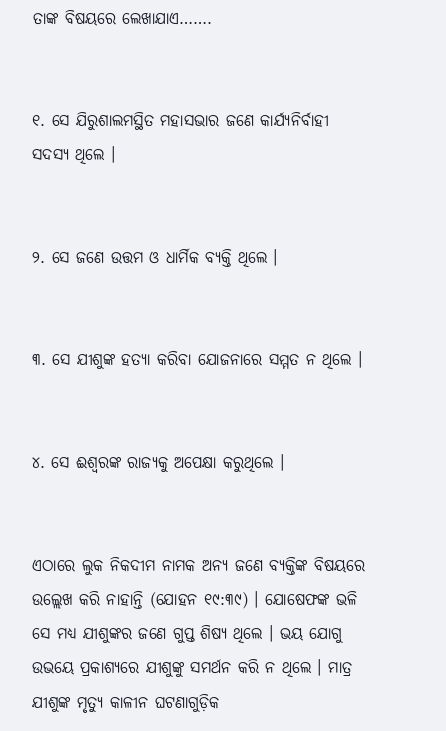ତାଙ୍କ ବିଷୟରେ ଲେଖାଯାଏ…….


୧. ସେ ଯିରୁଶାଲମସ୍ଥିତ ମହାସଭାର ଜଣେ କାର୍ଯ୍ୟନିର୍ବାହୀ ସଦସ୍ୟ ଥିଲେ ।


୨. ସେ ଜଣେ ଉତ୍ତମ ଓ ଧାର୍ମିକ ବ୍ୟକ୍ତି ଥିଲେ ।


୩. ସେ ଯୀଶୁଙ୍କ ହତ୍ୟା କରିବା ଯୋଜନାରେ ସମ୍ମତ ନ ଥିଲେ ।


୪. ସେ ଈଶ୍ୱରଙ୍କ ରାଜ୍ୟକୁ ଅପେକ୍ଷା କରୁଥିଲେ ।


ଏଠାରେ ଲୁକ ନିକଦୀମ ନାମକ ଅନ୍ୟ ଜଣେ ବ୍ୟକ୍ତିଙ୍କ ବିଷୟରେ ଉଲ୍ଲେଖ କରି ନାହାନ୍ତି (ଯୋହନ ୧୯:୩୯) । ଯୋଷେଫଙ୍କ ଭଳି ସେ ମଧ୍ୟ ଯୀଶୁଙ୍କର ଜଣେ ଗୁପ୍ତ ଶିଷ୍ୟ ଥିଲେ । ଭୟ ଯୋଗୁ ଉଭୟେ ପ୍ରକାଶ୍ୟରେ ଯୀଶୁଙ୍କୁ ସମର୍ଥନ କରି ନ ଥିଲେ । ମାତ୍ର ଯୀଶୁଙ୍କ ମୃତ୍ୟୁ କାଳୀନ ଘଟଣାଗୁଡ଼ିକ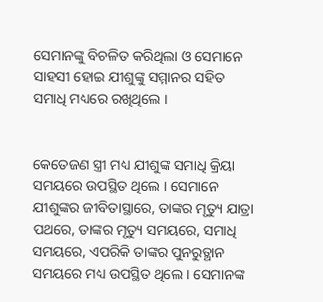ସେମାନଙ୍କୁ ବିଚଳିତ କରିଥିଲା ଓ ସେମାନେ ସାହସୀ ହୋଇ ଯୀଶୁଙ୍କୁ ସମ୍ମାନର ସହିତ ସମାଧି ମଧ୍ୟରେ ରଖିଥିଲେ ।


କେତେଜଣ ସ୍ତ୍ରୀ ମଧ୍ୟ ଯୀଶୁଙ୍କ ସମାଧି କ୍ରିୟା ସମୟରେ ଉପସ୍ଥିତ ଥିଲେ । ସେମାନେ ଯୀଶୁଙ୍କର ଜୀବିତାସ୍ଥାରେ, ତାଙ୍କର ମୃତ୍ୟୁ ଯାତ୍ରା ପଥରେ, ତାଙ୍କର ମୃତ୍ୟୁ ସମୟରେ, ସମାଧି ସମୟରେ, ଏପରିକି ତାଙ୍କର ପୁନରୁତ୍ଥାନ ସମୟରେ ମଧ୍ୟ ଉପସ୍ଥିତ ଥିଲେ । ସେମାନଙ୍କ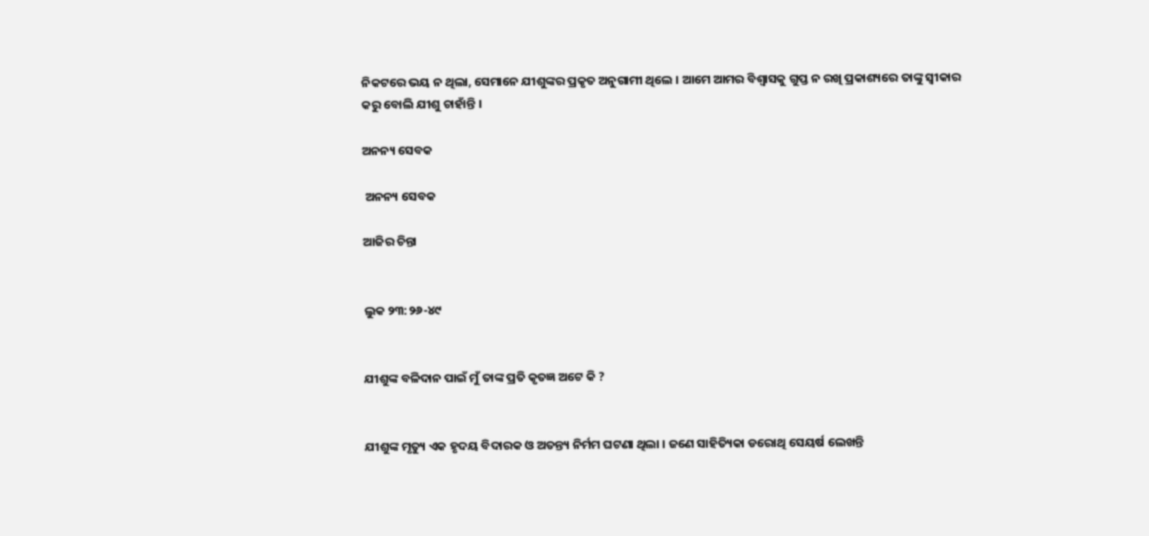ନିକଟରେ ଭୟ ନ ଥିଲା, ସେମାନେ ଯୀଶୁଙ୍କର ପ୍ରକୃତ ଅନୁଗାମୀ ଥିଲେ । ଆମେ ଆମର ବିଶ୍ଵାସକୁ ଗୁପ୍ତ ନ ରଖି ପ୍ରକାଶ୍ୟରେ ତାଙ୍କୁ ସ୍ବୀକାର କରୁ ବୋଲି ଯୀଶୁ ଚାହାଁନ୍ତି ।

ଅନନ୍ୟ ସେବକ

 ଅନନ୍ୟ ସେବକ

ଆଜିର ଚିନ୍ତା


ଲୁକ ୨୩:୨୬-୪୯


ଯୀଶୁଙ୍କ ବଳିଦାନ ପାଇଁ ମୁଁ ତାଙ୍କ ପ୍ରତି କୃତଜ୍ଞ ଅଟେ କି ?


ଯୀଶୁଙ୍କ ମୃତ୍ୟୁ ଏକ ହୃଦୟ ବିଦାରକ ଓ ଅତନ୍ତ୍ୟ ନିର୍ମମ ଘଟଣା ଥିଲା । ଜଣେ ସାହିତ୍ୟିକା ଡରୋଥି ସେୟର୍ଷ ଲେଖନ୍ତି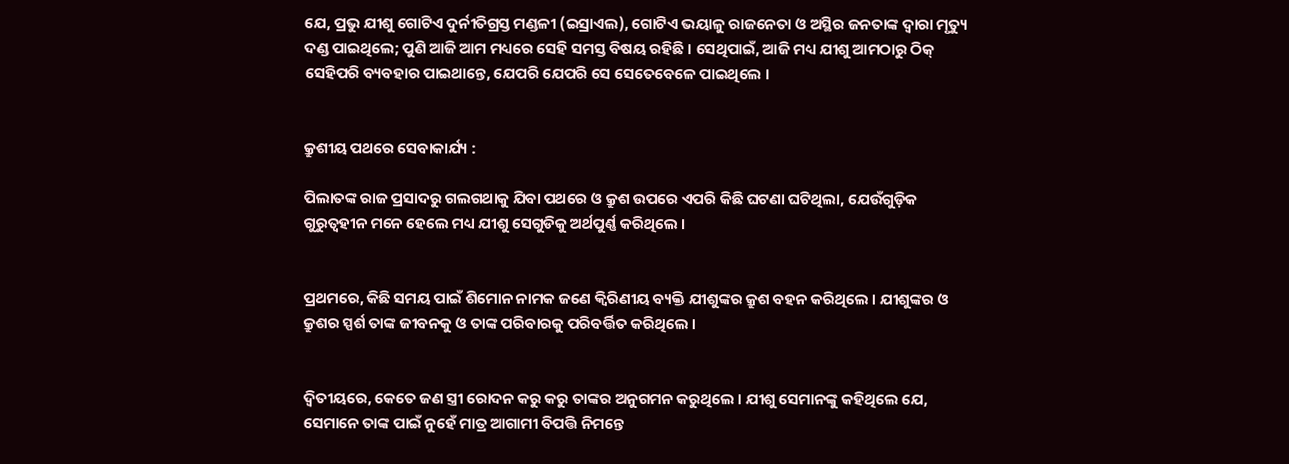ଯେ, ପ୍ରଭୁ ଯୀଶୁ ଗୋଟିଏ ଦୁର୍ନୀତିଗ୍ରସ୍ତ ମଣ୍ଡଳୀ (ଇସ୍ରାଏଲ), ଗୋଟିଏ ଭୟାଳୁ ରାଜନେତା ଓ ଅସ୍ଥିର ଜନତାଙ୍କ ଦ୍ୱାରା ମୃତ୍ୟୁ ଦଣ୍ଡ ପାଇଥିଲେ; ପୁଣି ଆଜି ଆମ ମଧ୍ୟରେ ସେହି ସମସ୍ତ ବିଷୟ ରହିଛି । ସେଥିପାଇଁ, ଆଜି ମଧ୍ୟ ଯୀଶୁ ଆମଠାରୁ ଠିକ୍ ସେହିପରି ବ୍ୟବହାର ପାଇଥାନ୍ତେ, ଯେପରି ଯେପରି ସେ ସେତେବେଳେ ପାଇଥିଲେ ।


କ୍ରୁଶୀୟ ପଥରେ ସେବାକାର୍ଯ୍ୟ :

ପିଲାତଙ୍କ ରାଜ ପ୍ରସାଦରୁ ଗଲଗଥାକୁ ଯିବା ପଥରେ ଓ କ୍ରୁଶ ଉପରେ ଏପରି କିଛି ଘଟଣା ଘଟିଥିଲା, ଯେଉଁଗୁଡ଼ିକ ଗୁରୁତ୍ୱହୀନ ମନେ ହେଲେ ମଧ୍ୟ ଯୀଶୁ ସେଗୁଡିକୁ ଅର୍ଥପୁର୍ଣ୍ଣ କରିଥିଲେ ।


ପ୍ରଥମରେ, କିଛି ସମୟ ପାଇଁ ଶିମୋନ ନାମକ ଜଣେ କ୍ୱିରିଣୀୟ ବ୍ୟକ୍ତି ଯୀଶୁଙ୍କର କ୍ରୁଶ ବହନ କରିଥିଲେ । ଯୀଶୁଙ୍କର ଓ କ୍ରୁଶର ସ୍ପର୍ଶ ତାଙ୍କ ଜୀବନକୁ ଓ ତାଙ୍କ ପରିବାରକୁ ପରିବର୍ତ୍ତିତ କରିଥିଲେ ।


ଦ୍ଵିତୀୟରେ, କେତେ ଜଣ ସ୍ତ୍ରୀ ରୋଦନ କରୁ କରୁ ତାଙ୍କର ଅନୁଗମନ କରୁଥିଲେ । ଯୀଶୁ ସେମାନଙ୍କୁ କହିଥିଲେ ଯେ, ସେମାନେ ତାଙ୍କ ପାଇଁ ନୁହେଁ ମାତ୍ର ଆଗାମୀ ବିପତ୍ତି ନିମନ୍ତେ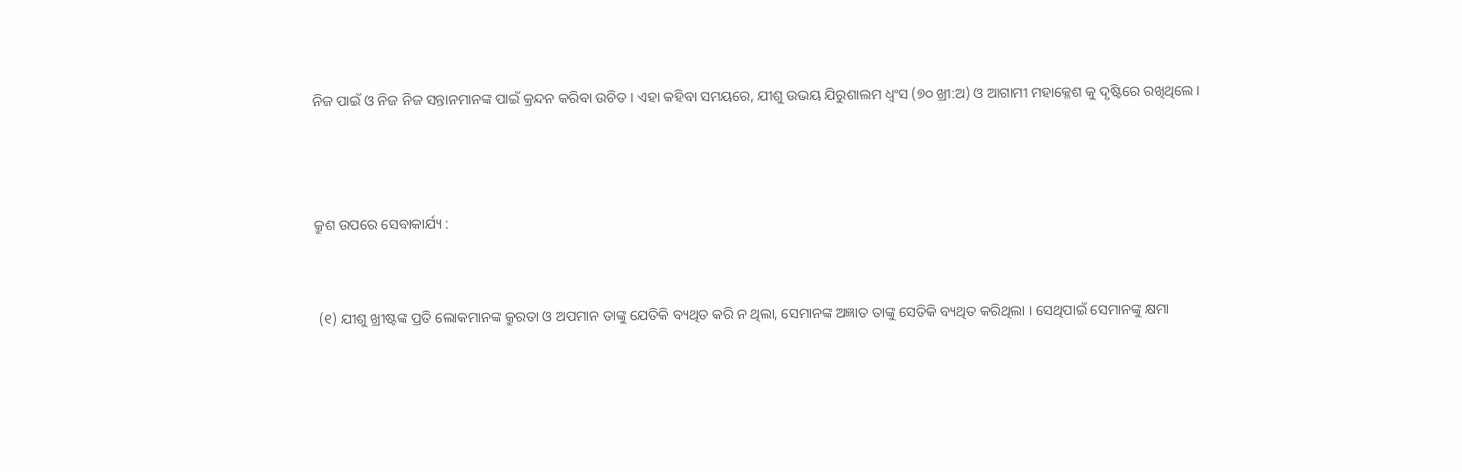ନିଜ ପାଇଁ ଓ ନିଜ ନିଜ ସନ୍ତାନମାନଙ୍କ ପାଇଁ କ୍ରନ୍ଦନ କରିବା ଉଚିତ । ଏହା କହିବା ସମୟରେ, ଯୀଶୁ ଉଭୟ ଯିରୁଶାଲମ ଧ୍ଵଂସ (୭୦ ଖ୍ରୀ:ଅ) ଓ ଆଗାମୀ ମହାକ୍ଳେଶ କୁ ଦୃଷ୍ଟିରେ ରଖିଥିଲେ ।



କ୍ରୁଶ ଉପରେ ସେବାକାର୍ଯ୍ୟ :


 (୧) ଯୀଶୁ ଖ୍ରୀଷ୍ଟଙ୍କ ପ୍ରତି ଲୋକମାନଙ୍କ କ୍ରୁରତା ଓ ଅପମାନ ତାଙ୍କୁ ଯେତିକି ବ୍ୟଥିତ କରି ନ ଥିଲା, ସେମାନଙ୍କ ଅଜ୍ଞାତ ତାଙ୍କୁ ସେତିକି ବ୍ୟଥିତ କରିଥିଲା । ସେଥିପାଇଁ ସେମାନଙ୍କୁ କ୍ଷମା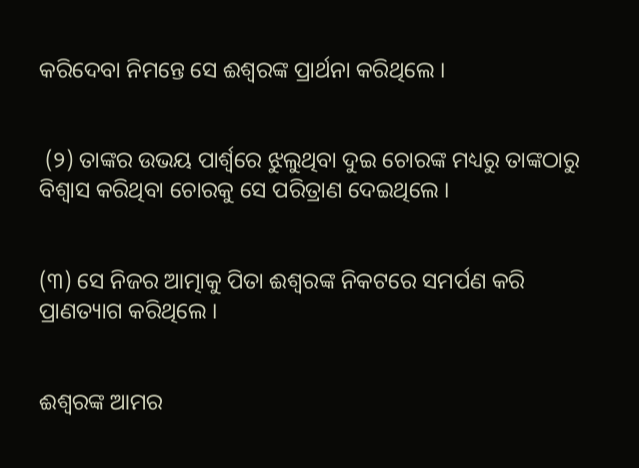କରିଦେବା ନିମନ୍ତେ ସେ ଈଶ୍ୱରଙ୍କ ପ୍ରାର୍ଥନା କରିଥିଲେ ।


 (୨) ତାଙ୍କର ଉଭୟ ପାର୍ଶ୍ଵରେ ଝୁଲୁଥିବା ଦୁଇ ଚୋରଙ୍କ ମଧ୍ୟରୁ ତାଙ୍କଠାରୁ ବିଶ୍ଵାସ କରିଥିବା ଚୋରକୁ ସେ ପରିତ୍ରାଣ ଦେଇଥିଲେ ।


(୩) ସେ ନିଜର ଆତ୍ମାକୁ ପିତା ଈଶ୍ୱରଙ୍କ ନିକଟରେ ସମର୍ପଣ କରି ପ୍ରାଣତ୍ୟାଗ କରିଥିଲେ ।


ଈଶ୍ୱରଙ୍କ ଆମର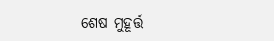ଶେଷ ମୁହୂର୍ତ୍ତ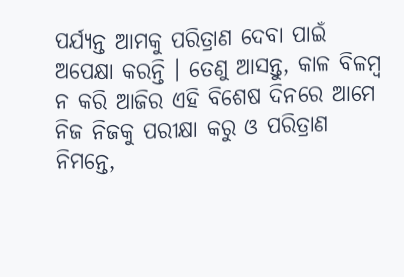ପର୍ଯ୍ୟନ୍ତ ଆମକୁ ପରିତ୍ରାଣ ଦେବା ପାଇଁ ଅପେକ୍ଷା କରନ୍ତି । ତେଣୁ ଆସନ୍ତୁ, କାଳ ବିଳମ୍ବ ନ କରି ଆଜିର ଏହି ବିଶେଷ ଦିନରେ ଆମେ ନିଜ ନିଜକୁ ପରୀକ୍ଷା କରୁ ଓ ପରିତ୍ରାଣ ନିମନ୍ତେ,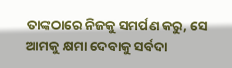ତାଙ୍କଠାରେ ନିଜକୁ ସମର୍ପଣ କରୁ, ସେ ଆମକୁ କ୍ଷମା ଦେବାକୁ ସର୍ବଦା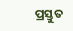ପ୍ରସ୍ତୁତ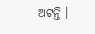ଅଟନ୍ତି ।